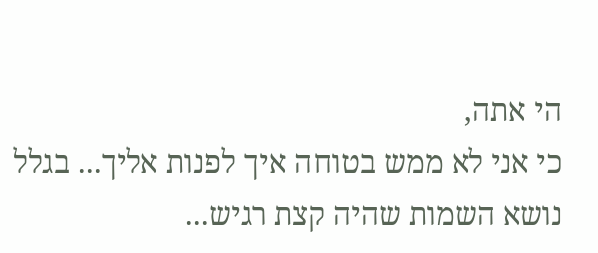הי אתה,
כי אני לא ממש בטוחה איך לפנות אליך... בגלל נושא השמות שהיה קצת רגיש...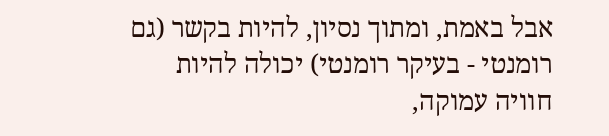אבל באמת, ומתוך נסיון, להיות בקשר (גם רומנטי - בעיקר רומנטי) יכולה להיות חוויה עמוקה,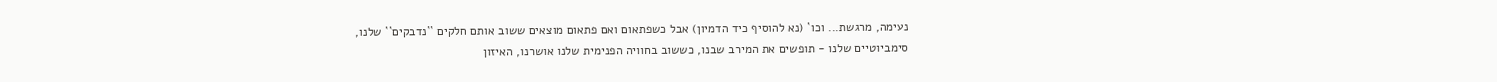נעימה, מרגשת... וכו` (נא להוסיף כיד הדמיון) אבל כשפתאום ואם פתאום מוצאים ששוב אותם חלקים ``נדבקים`` שלנו, סימביוטיים שלנו - תופשים את המירב שבנו, כששוב בחוויה הפנימית שלנו אושרנו, האיזון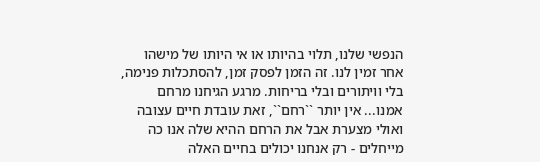הנפשי שלנו, תלוי בהיותו או אי היותו של מישהו אחר זמין לנו. זה הזמן לפסק זמן, להסתכלות פנימה, בלי וויתורים ובלי בריחות. מרגע הגיחנו מרחם אמנו... אין יותר ``רחם``, זאת עובדת חיים עצובה ואולי מצערת אבל את הרחם ההיא שלה אנו כה מייחלים - רק אנחנו יכולים בחיים האלה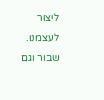ליצור לעצמנו. שבור וגם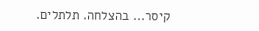קיסר... בהצלחה. תלתלים.